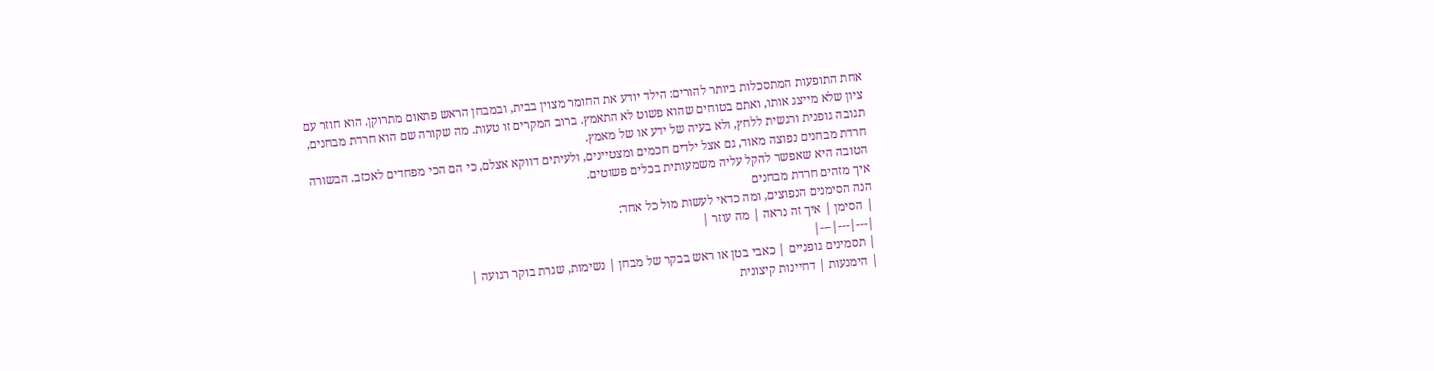אחת התופעות המתסכלות ביותר להורים: הילד יודע את החומר מצוין בבית, ובמבחן הראש פתאום מתרוקן. הוא חוזר עם ציון שלא מייצג אותו, ואתם בטוחים שהוא פשוט לא התאמץ. ברוב המקרים זו טעות. מה שקורה שם הוא חרדת מבחנים, תגובה גופנית ורגשית ללחץ, ולא בעיה של ידע או של מאמץ.
חרדת מבחנים נפוצה מאוד, גם אצל ילדים חכמים ומצטיינים, ולעיתים דווקא אצלם, כי הם הכי מפחדים לאכזב. הבשורה הטובה היא שאפשר להקל עליה משמעותית בכלים פשוטים.
איך מזהים חרדת מבחנים
הנה הסימנים הנפוצים, ומה כדאי לעשות מול כל אחד:
| הסימן | איך זה נראה | מה עוזר |
|---|---|---|
| תסמינים גופניים | כאבי בטן או ראש בבקר של מבחן | נשימות, שגרת בוקר רגועה |
| הימנעות | דחיינות קיצונית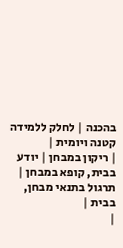בהכנה | לחלק ללמידה קטנה ויומית |
| ריקון במבחן | יודע בבית, קופא במבחן | תרגול בתנאי מבחן, בבית |
|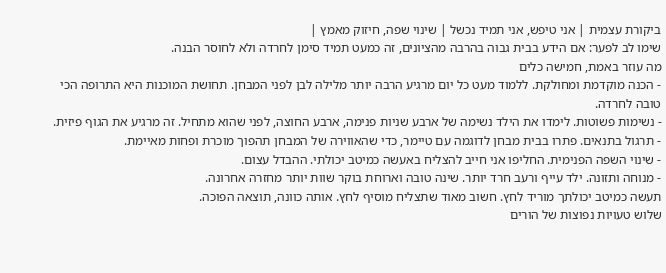ביקורת עצמית | אני טיפש, אני תמיד נכשל | שינוי שפה, חיזוק מאמץ |
שימו לב לפער: אם הידע בבית גבוה בהרבה מהציונים, זה כמעט תמיד סימן לחרדה ולא לחוסר הבנה.
מה עוזר באמת, חמישה כלים
- הכנה מוקדמת ומחולקת. ללמוד מעט כל יום מרגיע הרבה יותר מלילה לבן לפני המבחן. תחושת המוכנות היא התרופה הכי טובה לחרדה.
- נשימות פשוטות. לימדו את הילד נשימה של ארבע שניות פנימה, ארבע החוצה, לפני שהוא מתחיל. זה מרגיע את הגוף פיזית.
- תרגול בתנאים. פתרו בבית מבחן לדוגמה עם טיימר, כדי שהאווירה של המבחן תהפוך מוכרת ופחות מאיימת.
- שינוי השפה הפנימית. החליפו אני חייב להצליח באעשה כמיטב יכולתי. ההבדל עצום.
- מנוחה ותזונה. ילד עייף ורעב חרד יותר. שינה טובה וארוחת בוקר שוות יותר מחזרה אחרונה.
תעשה כמיטב יכולתך מוריד לחץ. חשוב מאוד שתצליח מוסיף לחץ. אותה כוונה, תוצאה הפוכה.
שלוש טעויות נפוצות של הורים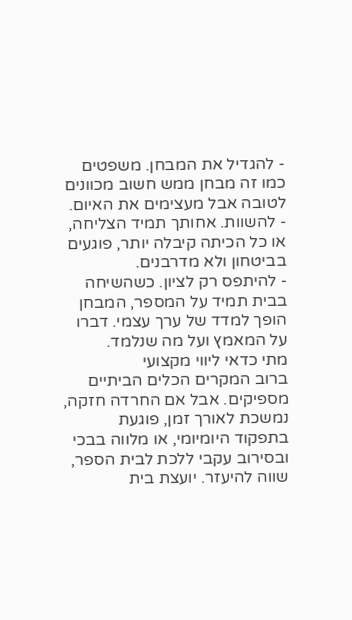- להגדיל את המבחן. משפטים כמו זה מבחן ממש חשוב מכוונים לטובה אבל מעצימים את האיום.
- להשוות. אחותך תמיד הצליחה, או כל הכיתה קיבלה יותר, פוגעים בביטחון ולא מדרבנים.
- להיתפס רק לציון. כשהשיחה בבית תמיד על המספר, המבחן הופך למדד של ערך עצמי. דברו על המאמץ ועל מה שנלמד.
מתי כדאי ליווי מקצועי
ברוב המקרים הכלים הביתיים מספיקים. אבל אם החרדה חזקה, נמשכת לאורך זמן, פוגעת בתפקוד היומיומי, או מלווה בבכי ובסירוב עקבי ללכת לבית הספר, שווה להיעזר. יועצת בית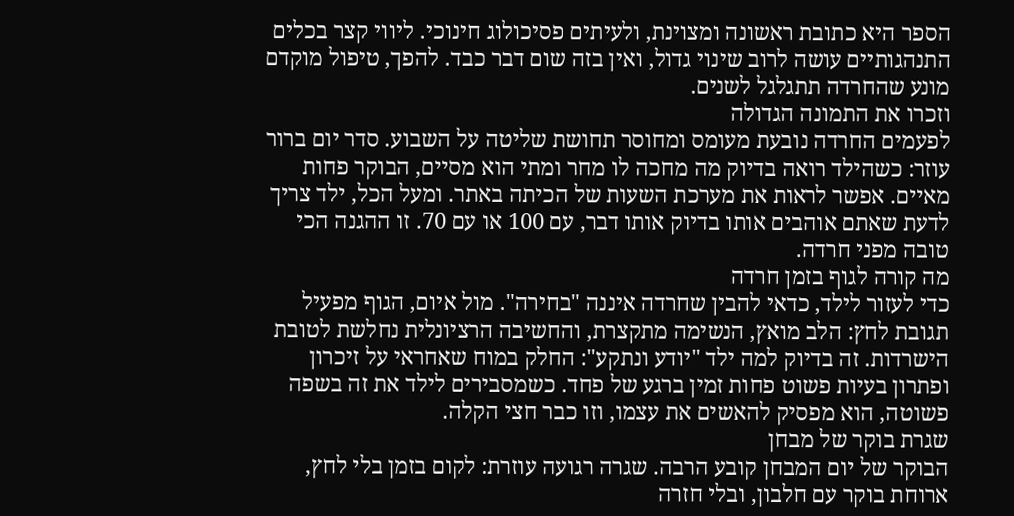הספר היא כתובת ראשונה ומצוינת, ולעיתים פסיכולוג חינוכי. ליווי קצר בכלים התנהגותיים עושה לרוב שינוי גדול, ואין בזה שום דבר כבד. להפך, טיפול מוקדם מונע שהחרדה תתגלגל לשנים.
וזכרו את התמונה הגדולה
לפעמים החרדה נובעת מעומס ומחוסר תחושת שליטה על השבוע. סדר יום ברור עוזר: כשהילד רואה בדיוק מה מחכה לו מחר ומתי הוא מסיים, הבוקר פחות מאיים. אפשר לראות את מערכת השעות של הכיתה באתר. ומעל הכל, ילד צריך לדעת שאתם אוהבים אותו בדיוק אותו דבר, עם 100 או עם 70. זו ההגנה הכי טובה מפני חרדה.
מה קורה לגוף בזמן חרדה
כדי לעזור לילד, כדאי להבין שחרדה איננה "בחירה". מול איום, הגוף מפעיל תגובת לחץ: הלב מואץ, הנשימה מתקצרת, והחשיבה הרציונלית נחלשת לטובת הישרדות. זה בדיוק למה ילד "יודע ונתקע": החלק במוח שאחראי על זיכרון ופתרון בעיות פשוט פחות זמין ברגע של פחד. כשמסבירים לילד את זה בשפה פשוטה, הוא מפסיק להאשים את עצמו, וזו כבר חצי הקלה.
שגרת בוקר של מבחן
הבוקר של יום המבחן קובע הרבה. שגרה רגועה עוזרת: לקום בזמן בלי לחץ, ארוחת בוקר עם חלבון, ובלי חזרה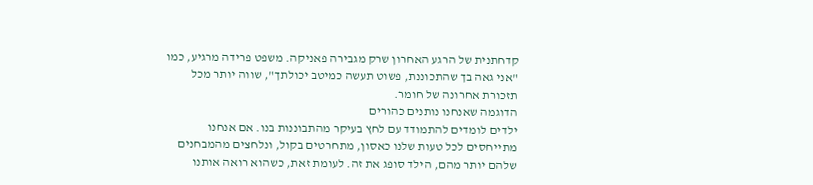קדחתנית של הרגע האחרון שרק מגבירה פאניקה. משפט פרידה מרגיע, כמו "אני גאה בך שהתכוננת, פשוט תעשה כמיטב יכולתך", שווה יותר מכל תזכורת אחרונה של חומר.
הדוגמה שאנחנו נותנים כהורים
ילדים לומדים להתמודד עם לחץ בעיקר מהתבוננות בנו. אם אנחנו מתייחסים לכל טעות שלנו כאסון, מתחרטים בקול, ונלחצים מהמבחנים שלהם יותר מהם, הילד סופג את זה. לעומת זאת, כשהוא רואה אותנו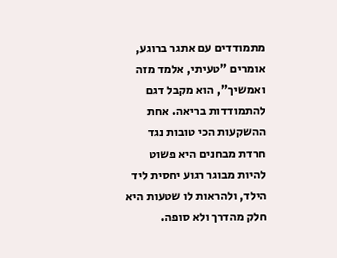מתמודדים עם אתגר ברוגע, אומרים "טעיתי, אלמד מזה ואמשיך", הוא מקבל דגם להתמודדות בריאה. אחת ההשקעות הכי טובות נגד חרדת מבחנים היא פשוט להיות מבוגר רגוע יחסית ליד הילד, ולהראות לו שטעות היא חלק מהדרך ולא סופה.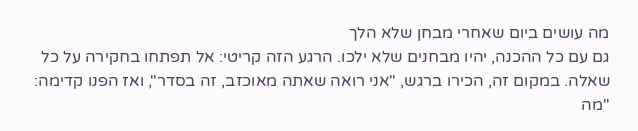מה עושים ביום שאחרי מבחן שלא הלך
גם עם כל ההכנה, יהיו מבחנים שלא ילכו. הרגע הזה קריטי: אל תפתחו בחקירה על כל שאלה. במקום זה, הכירו ברגש, "אני רואה שאתה מאוכזב, זה בסדר", ואז הפנו קדימה: "מה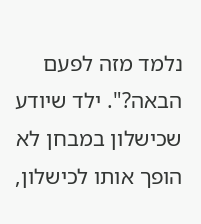נלמד מזה לפעם הבאה?". ילד שיודע שכישלון במבחן לא הופך אותו לכישלון,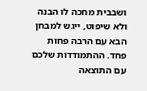ושבבית מחכה לו הבנה ולא שיפוט, ייגש למבחן הבא עם הרבה פחות פחד. ההתמודדות שלכם עם התוצאה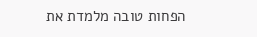הפחות טובה מלמדת את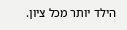הילד יותר מכל ציון.